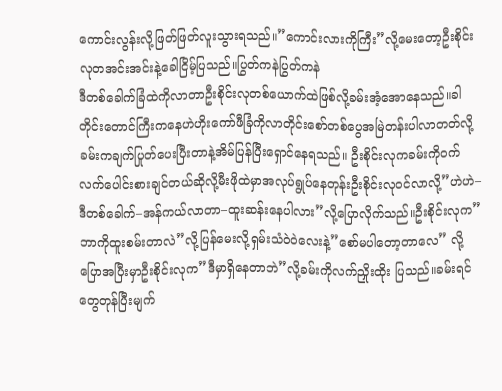ကောင်းလွန်းလို့ဖြတ်ဖြတ်လူးသွားရသည်။”ကောင်းလားကိုကြီး”လို့မေးတော့ဦးစိုင်းလုတအင်းအင်းနဲ့ခေါငြိမ့်ပြသည်။ပြွတ်ကနဲပြွတ်ကနဲ
ဒီတစ်ခေါက်ခြံထဲကိုလာတာဦးစိုင်းလုတစ်ယောက်ထဲဖြစ်လို့ခမ်းအံ့အောနေသည်။ခါတိုင်းတောင်ကြီးကနေဟဲဟိုးကော်ဖီခြံကိုလာတိုင်းစော်တစ်ပွေအမြဲတန်းပါလာတတ်လို့ခမ်းကချက်ပြုတ်ပေးပြီးတာနဲ့အိမ်ပြန်ပြီးရှောင်နေရသည်။ ဦးစိုင်းလုကခမ်းကိုဝက်လက်ပေါင်းစားချင်တယ်ဆိုလို့မီးဖိုထဲမှာအလုပ်ရွုပ်နေတုန်းဦးစိုင်းလုဝင်လာလို့”ဟဲဟဲ–ဒီတစ်ခေါက်–အန်ကယ်လာတာ–ထူးဆန်းနေပါလား”လို့ပြောလိုက်သည်။ဦးစိုင်းလုက”ဘာကိုထူးစမ်းတာလဲ”လို့ပြန်မေးလို့ရှမ်းသံဝဲဝဲလေးနဲ့”စော်မပါတော့တာလေ” လို့ပြောအပြီးမှာဦးစိုင်းလုက”ဒီမှာရှိနေတာဘဲ”လို့ခမ်းကိုလက်ညှိုးထိုး ပြသည်။ခမ်းရင်တွေတုန်ပြီးမျက်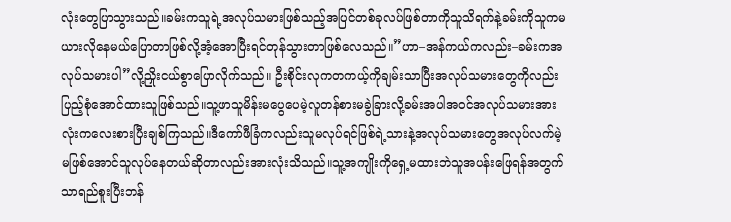လုံးတွေပြာသွားသည်။ခမ်းကသူရဲ့အလုပ်သမားဖြစ်သည့်အပြင်တစ်ခုလပ်ဖြစ်တာကိုသူသိရက်နဲ့ခမ်းကိုသူကမယားလိုနေမယ်ပြောတာဖြစ်လို့အံ့အောပြီးရင်တုန်သွားတာဖြစ်လေသည်။”ဟာ–အန်ကယ်ကလည်း–ခမ်းကအလုပ်သမားပါ”လို့ညှိုးငယ်စွာပြောလိုက်သည်။ ဦးစိုင်းလုကတကယ့်ကိုချမ်းသာပြီးအလုပ်သမားတွေကိုလည်းပြည့်စုံအောင်ထားသူဖြစ်သည်။သူ့ဖာသူမိန်းမပွေပေမဲ့လူတန်စားမခွဲခြားလို့ခမ်းအပါအဝင်အလုပ်သမားအားလုံးကလေးစားပြီးချစ်ကြသည်။ဒီကော်ဖီခြံကလည်းသူမလုပ်ရင်ဖြစ်ရဲ့သားနဲ့အလုပ်သမားတွေအလုပ်လက်မဲ့မဖြစ်အောင်သူလုပ်နေတယ်ဆိုတာလည်းအားလုံးသိသည်။သူ့အကျိုးကိုရှေ့မထားဘဲသူအပန်းဖြေရန်အတွက်သာရည်စူးပြီးဘန်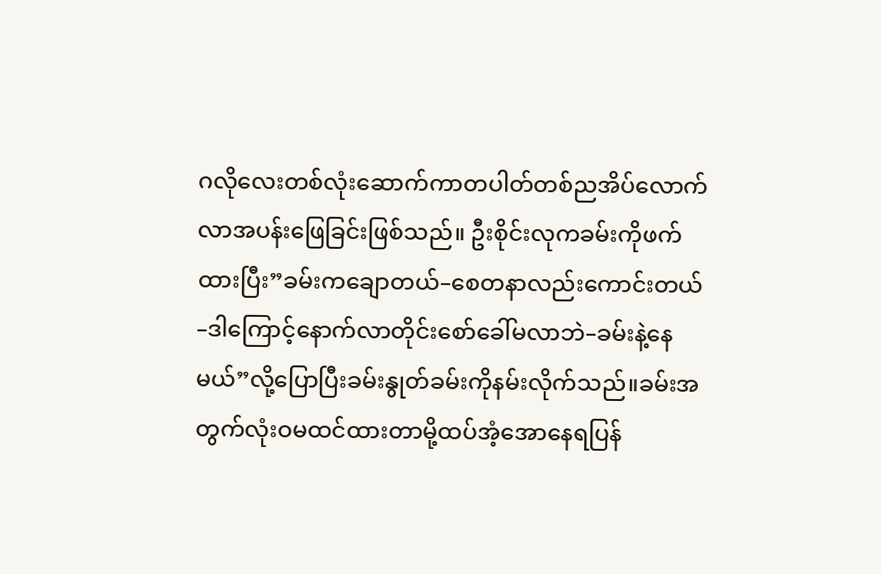ဂလိုလေးတစ်လုံးဆောက်ကာတပါတ်တစ်ညအိပ်လောက်လာအပန်းဖြေခြင်းဖြစ်သည်။ ဦးစိုင်းလုကခမ်းကိုဖက်ထားပြီး”ခမ်းကချောတယ်–စေတနာလည်းကောင်းတယ်–ဒါကြောင့်နောက်လာတိုင်းစော်ခေါ်မလာဘဲ–ခမ်းနဲ့နေမယ်”လို့ပြောပြီးခမ်းနွုတ်ခမ်းကိုနမ်းလိုက်သည်။ခမ်းအတွက်လုံးဝမထင်ထားတာမို့ထပ်အံ့အောနေရပြန်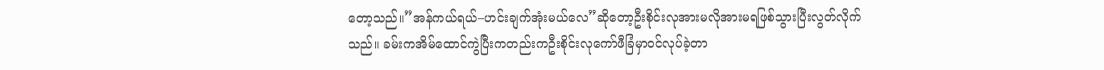တော့သည်။”အန်ကယ်ရယ်–ဟင်းချက်အုံးမယ်လေ”ဆိုတော့ဦးစိုင်းလုအားမလိုအားမရဖြစ်သွားပြီးလွတ်လိုက်သည်။ ခမ်းကအိမ်ထောင်ကွဲပြီးကတည်းကဦးစိုင်းလုကော်ဖီခြံမှာဝင်လုပ်ခဲ့တာ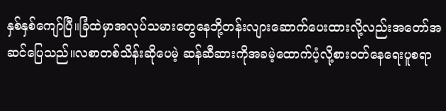နှစ်နှစ်ကျော်ပြီ။ခြံထဲမှာအလုပ်သမားတွေနေဘို့တန်းလျားဆောက်ပေးထားလို့လည်းအတော်အဆင်ပြေသည်။လစာတစ်သိန်းဆိုပေမဲ့ ဆန်ဆီဆားကိုအခမဲ့ထောက်ပံ့လို့စားဝတ်နေရေးပူစရာ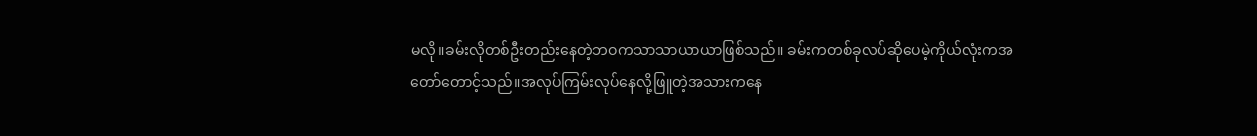မလို။ခမ်းလိုတစ်ဦးတည်းနေတဲ့ဘဝကသာသာယာယာဖြစ်သည်။ ခမ်းကတစ်ခုလပ်ဆိုပေမဲ့ကိုယ်လုံးကအတော်တောင့်သည်။အလုပ်ကြမ်းလုပ်နေလို့ဖြူတဲ့အသားကနေ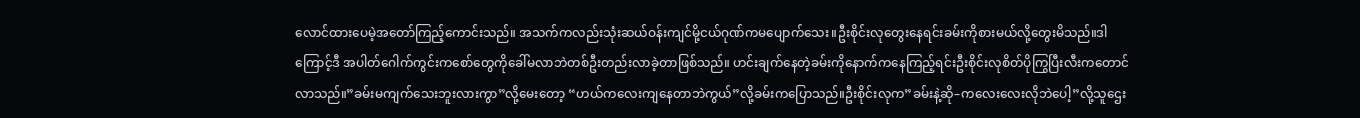လောင်ထားပေမဲ့အတော်ကြည့်ကောင်းသည်။ အသက်ကလည်းသုံးဆယ်ဝန်းကျင်မို့ငယ်ဂုဏ်ကမပျောက်သေး။ဦးစိုင်းလုတွေးနေရင်းခမ်းကိုစားမယ်လို့တွေးမိသည်။ဒါကြောင့်ဒီ အပါတ်ဂေါက်ကွင်းကစော်တွေကိုခေါ်မလာဘဲတစ်ဦးတည်းလာခဲ့တာဖြစ်သည်။ ဟင်းချက်နေတဲ့ခမ်းကိုနောက်ကနေကြည့်ရင်းဦးစိုင်းလုစိတ်ပိုကြွပြီးလီးကတောင်လာသည်။”ခမ်းမကျက်သေးဘူးလားကွာ”လို့မေးတော့ “ဟယ်ကလေးကျနေတာဘဲကွယ်”လို့ခမ်းကပြောသည်။ဦးစိုင်းလုက”ခမ်းနဲ့ဆို–ကလေးလေးလိုဘဲပေါ့”လို့သူဌေး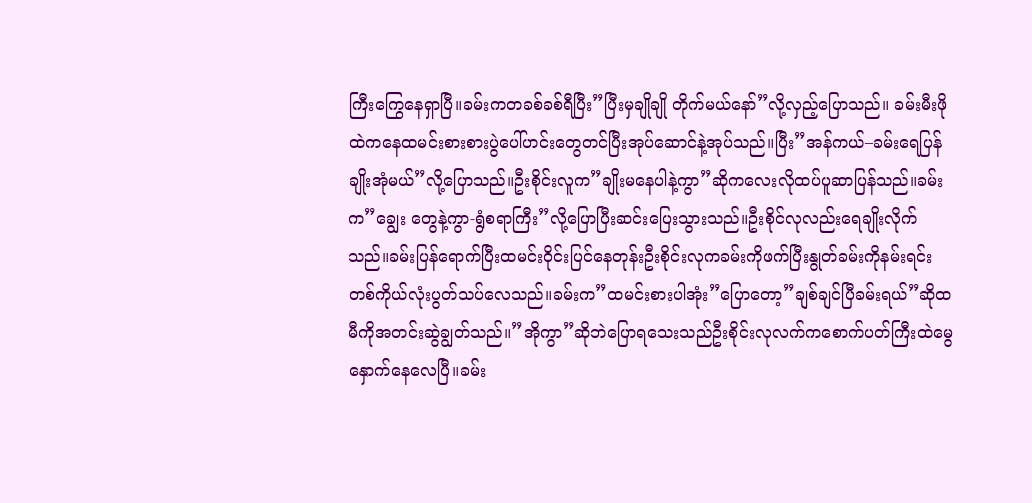ကြီးကြွေနေရှာပြီ။ခမ်းကတခစ်ခစ်ရီပြီး”ပြီးမှချိုချို တိုက်မယ်နော်”လို့လှည့်ပြောသည်။ ခမ်းမီးဖိုထဲကနေထမင်းစားစားပွဲပေါ်ဟင်းတွေတင်ပြီးအုပ်ဆောင်နဲ့အုပ်သည်။ပြီး”အန်ကယ်–ခမ်းရေပြန်ချိုးအုံမယ်”လို့ပြောသည်။ဦးစိုင်းလူက”ချိုးမနေပါနဲ့ကွာ”ဆိုကလေးလိုထပ်ပူဆာပြန်သည်။ခမ်းက”ချွေး တွေနဲ့ကွာ-ရွံစရာကြီး”လို့ပြောပြီးဆင်းပြေးသွားသည်။ဦးစိုင်လုလည်းရေချိုးလိုက်သည်။ခမ်းပြန်ရောက်ပြီးထမင်းဝိုင်းပြင်နေတုန်းဦးစိုင်းလုကခမ်းကိုဖက်ပြီးနွုတ်ခမ်းကိုနမ်းရင်းတစ်ကိုယ်လုံးပွတ်သပ်လေသည်။ခမ်းက”ထမင်းစားပါအုံး”ပြောတော့”ချစ်ချင်ပြီခမ်းရယ်”ဆိုထမီကိုအတင်းဆွဲချွတ်သည်။”အိုကွာ”ဆိုဘဲပြောရသေးသည်ဦးစိုင်းလုလက်ကစောက်ပတ်ကြီးထဲမွေနှောက်နေလေပြီ။ခမ်း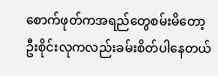စောက်ဖုတ်ကအရည်တွေစမ်းမိတော့ဦးစိုင်းလုကလည်းခမ်းစိတ်ပါနေတယ်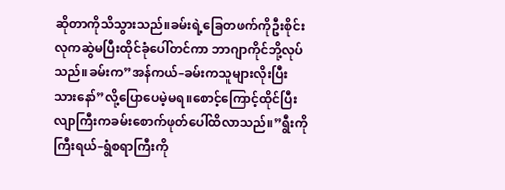ဆိုတာကိုသိသွားသည်။ခမ်းရဲ့ခြေတဖက်ကိုဦးစိုင်းလုကဆွဲမပြီးထိုင်ခုံပေါ်တင်ကာ ဘာဂျာကိုင်ဘို့လုပ်သည်။ခမ်းက”အန်ကယ်–ခမ်းကသူများလိုးပြီးသားနော်”လို့ပြောပေမဲ့မရ။စောင့်ကြောင့်ထိုင်ပြီးလျာကြီးကခမ်းစောက်ဖုတ်ပေါ်ထိလာသည်။”ရွီးကိုကြီးရယ်–ရွံစရာကြီးကို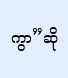ကွာ”ဆို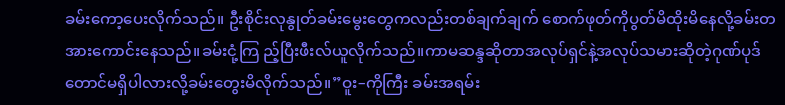ခမ်းကော့ပေးလိုက်သည်။ ဦးစိုင်းလုနွုတ်ခမ်းမွေးတွေကလည်းတစ်ချက်ချက် စောက်ဖုတ်ကိုပွတ်မိထိုးမိနေလို့ခမ်းတအားကောင်းနေသည်။ခမ်းငုံ့ကြ ည့်ပြီးဖီးလ်ယူလိုက်သည်။ကာမဆန္ဒဆိုတာအလုပ်ရှင်နဲ့အလုပ်သမားဆိုတဲ့ဂုဏ်ပုဒ်တောင်မရှိပါလားလို့ခမ်းတွေးမိလိုက်သည်။”ဝူး–ကိုကြီး ခမ်းအရမ်း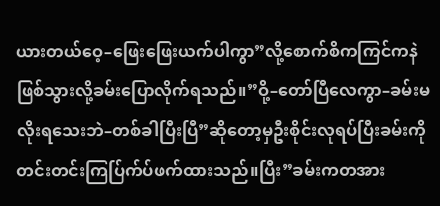ယားတယ်ဝေ့–ဖြေးဖြေးယက်ပါကွာ”လို့စောက်စိကကြင်ကနဲဖြစ်သွားလို့ခမ်းပြောလိုက်ရသည်။”ဝို့–တော်ပြီလေကွာ–ခမ်းမလိုးရသေးဘဲ–တစ်ခါပြီးပြီ”ဆိုတော့မှဦးစိုင်းလုရပ်ပြီးခမ်းကိုတင်းတင်းကြပ်ြက်ပ်ဖက်ထားသည်။ပြီး”ခမ်းကတအား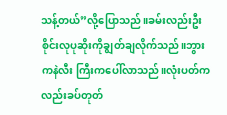သန့်တယ်”လို့ပြောသည်။ခမ်းလည်းဦးစိုင်းလုပုဆိုးကိုချွတ်ချလိုက်သည်။ဘွားကနဲလီး ကြီးကပေါ်လာသည်။လုံးပတ်ကလည်းခပ်တုတ်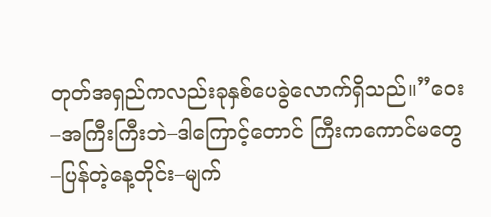တုတ်အရှည်ကလည်းခုနှစ်ပေခွဲလောက်ရှိသည်။”ဝေး–အကြီးကြီးဘဲ–ဒါကြောင့်တောင် ကြီးကကောင်မတွေ–ပြန်တဲ့နေ့တိုင်း–မျက်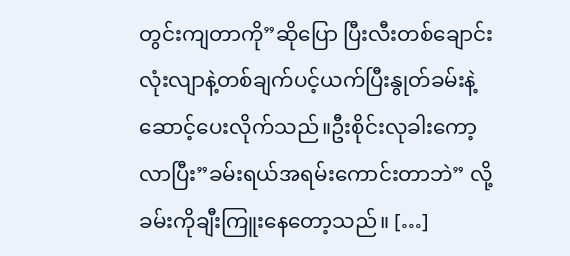တွင်းကျတာကို”ဆိုပြော ပြီးလီးတစ်ချောင်းလုံးလျာနဲ့တစ်ချက်ပင့်ယက်ပြီးနွုတ်ခမ်းနဲ့ဆောင့်ပေးလိုက်သည်။ဦးစိုင်းလုခါးကော့လာပြီး”ခမ်းရယ်အရမ်းကောင်းတာဘဲ” လို့ခမ်းကိုချီးကြူးနေတော့သည်။ […]